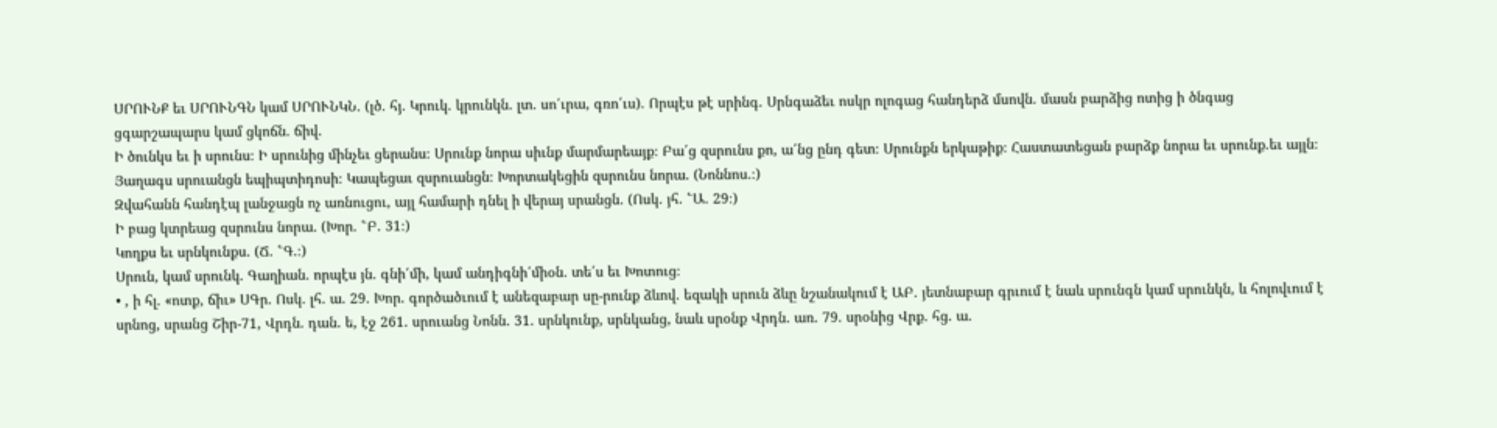ՍՐՈՒՆՔ եւ ՍՐՈՒՆԳՆ կամ ՍՐՈՒՆԿՆ. (լծ. հյ. Կրուկ. կրունկն. լտ. սո՛ւրա, գռո՛ւս). Որպէս թէ սրինգ. Սրնգաձեւ ոսկր ոլոգաց հանդերձ մսովն. մասն բարձից ոտից ի ծնգաց ցգարշապարս կամ ցկոճն. ճիվ.
Ի ծունկս եւ ի սրունս։ Ի սրունից մինչեւ ցերանս։ Սրունք նորա սիւնք մարմարեայք։ Բա՛ց զսրունս քո, ա՛նց ընդ գետ։ Սրունքն երկաթիք։ Հաստատեցան բարձք նորա եւ սրունք.եւ այլն։
Յաղագս սրուանցն եպիպտիդոսի։ Կապեցաւ զսրուանցն։ Խորտակեցին զսրունս նորա. (Նոննոս.։)
Զվահանն հանդէպ լանջացն ոչ առնուցու, այլ համարի դնել ի վերայ սրանցն. (Ոսկ. յհ. ՟Ա. 29։)
Ի բաց կտրեաց զսրունս նորա. (Խոր. ՟Բ. 31։)
Կողքս եւ սրնկունքս. (Ճ. ՟Գ.։)
Սրուն, կամ սրունկ. Գաղիան. որպէս յն. գնի՛մի, կամ անդիգնի՛միօն. տե՛ս եւ Խոտուց։
• , ի հլ. «ոտք, ճիւ» ՍԳր. Ոսկ. լհ. ա. 29. Խոր. գործածւում է անեզաբար սը-րունք ձևով. եզակի սրուն ձևը նշանակում է ԱԲ. յետնաբար գրւում է նաև սրունգն կամ սրունկն, և հոլովւում է սրնոց, սրանց Շիր-71, Վրդն. դան. ե, էջ 261. սրուանց Նոնն. 31. սրնկունք, սրնկանց, նաև սրօնք Վրդն. առ. 79. սրօնից Վրք. հց. ա.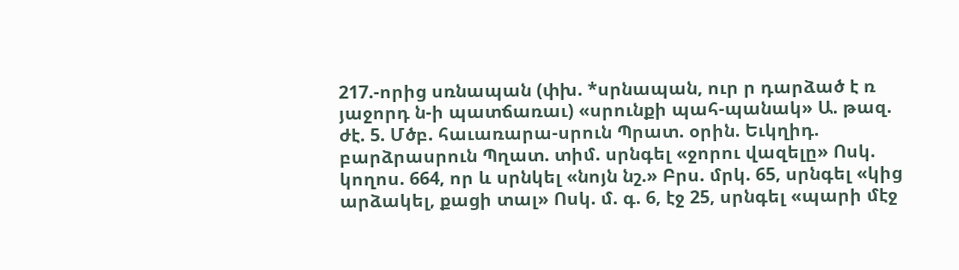217.-որից սռնապան (փխ. *սրնապան, ուր ր դարձած է ռ յաջորդ ն-ի պատճառաւ) «սրունքի պահ-պանակ» Ա. թազ. ժէ. 5. Մծբ. հաւառարա-սրուն Պրատ. օրին. Եւկղիդ. բարձրասրուն Պղատ. տիմ. սրնգել «ջորու վազելը» Ոսկ. կողոս. 664, որ և սրնկել «նոյն նշ.» Բրս. մրկ. 65, սրնգել «կից արձակել, քացի տալ» Ոսկ. մ. գ. 6, էջ 25, սրնգել «պարի մէջ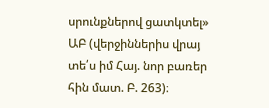սրունքներով ցատկտել» ԱԲ (վերջիններիս վրայ տե՛ս իմ Հայ. նոր բառեր հին մատ. Բ. 263)։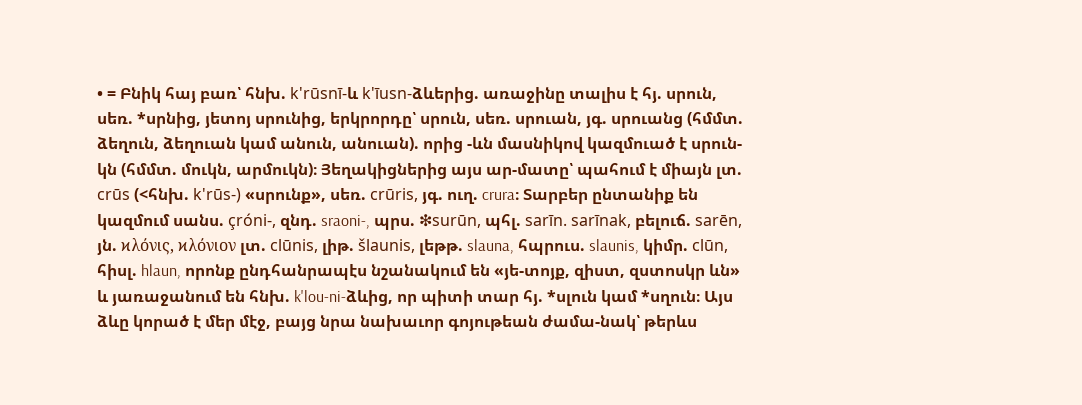• = Բնիկ հայ բառ՝ հնխ. k'rūsnī-և k'īusn-ձևերից. առաջինը տալիս է հյ. սրուն, սեռ. *սրնից, յետոյ սրունից, երկրորդը՝ սրուն, սեռ. սրուան, յգ. սրուանց (հմմտ. ձեղուն, ձեղուան կամ անուն, անուան). որից -ևն մասնիկով կազմուած է սրուն-կն (հմմտ. մուկն, արմուկն)։ Յեղակիցներից այս ար-մատը՝ պահում է միայն լտ. crūs (<հնխ. k'rūs-) «սրունք», սեռ. crūris, յգ. ուղ. crura։ Տարբեր ընտանիք են կազմում սանս. çróni-, զնդ. sraoni-, պրս. ❇surūn, պհլ. sarīn. sarīnak, բելուճ. sarēn, յն. ϰλόνις, ϰλόνιον լտ. clūnis, լիթ. šlaunis, լեթթ. slauna, հպրուս. slaunis, կիմր. clūn, հիսլ. hlaun, որոնք ընդհանրապէս նշանակում են «յե-տոյք, զիստ, զստոսկր ևն» և յառաջանում են հնխ. k'lou-ni-ձևից, որ պիտի տար հյ. *սլուն կամ *սղուն։ Այս ձևը կորած է մեր մէջ, բայց նրա նախաւոր գոյութեան ժամա-նակ՝ թերևս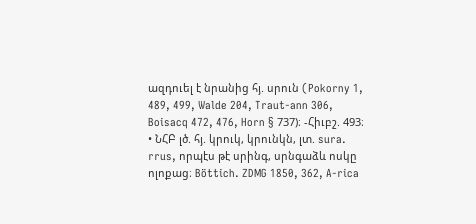ազդուել է նրանից հյ. սրուն (Pokorny 1, 489, 499, Walde 204, Traut-ann 306, Boisacq 472, 476, Horn § 737)։ -Հիւբշ. 493։
• ՆՀԲ լծ. հյ. կրուկ, կրունկն, լտ. sura. rrus, որպէս թէ սրինգ, սրնգաձև ոսկը ոլոքաց։ Böttich. ZDMG 1850, 362, A-rica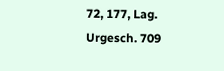72, 177, Lag. Urgesch. 709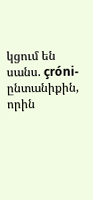կցում են սանս. çróni-ընտանիքին, որին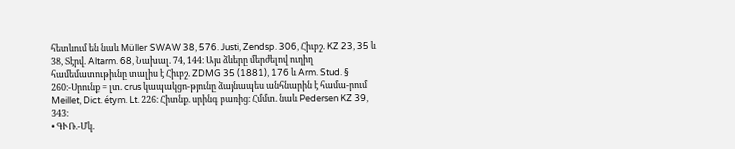հետևում են նաև Müller SWAW 38, 576. Justi, Zendsp. 306, Հիւբշ. KZ 23, 35 և 38, Տէրվ. Altarm. 68, Նախալ. 74, 144։ Այս ձևերը մերժելով ուղիղ համեմատութիւնը տալիս է Հիւբշ. ZDMG 35 (1881), 176 և Arm. Stud. § 260։-Սրունք = լտ. crus կապակցո-թյունը ձայնապես անհնարին է համա-րում Meillet, Dict. étym. Lt. 226։ Հիտնք. սրինգ բառից։ Հմմտ. նաև Pedersen KZ 39, 343։
• ԳՒՌ.-Մկ.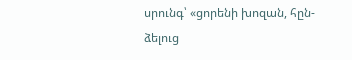սրունգ՝ «ցորենի խոզան, հըն-ձելուց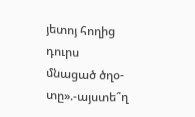յետոյ հողից դուրս մնացած ծղօ-տը».-այստե՞ղ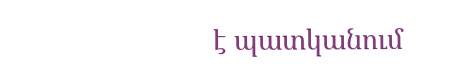է պատկանում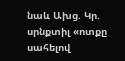նաև Ախց. Կր. սրնքտիլ «ոտքը սահելով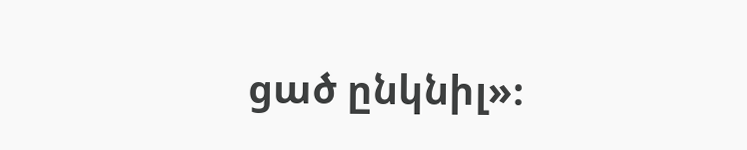ցած ընկնիլ»։